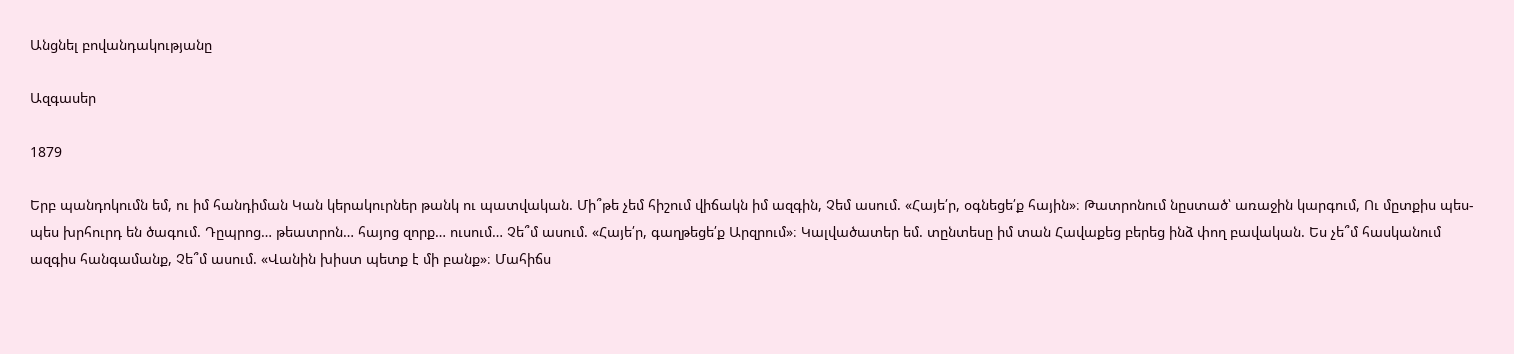Անցնել բովանդակությանը

Ազգասեր

1879

Երբ պանդոկումն եմ, ու իմ հանդիման Կան կերակուրներ թանկ ու պատվական. Մի՞թե չեմ հիշում վիճակն իմ ազգին, Չեմ ասում. «Հայե՛ր, օգնեցե՛ք հային»։ Թատրոնում նըստած՝ առաջին կարգում, Ու մըտքիս պես-պես խրհուրդ են ծագում. Դըպրոց… թեատրոն… հայոց զորք… ուսում… Չե՞մ ասում. «Հայե՛ր, գաղթեցե՛ք Արզրում»։ Կալվածատեր եմ. տընտեսը իմ տան Հավաքեց բերեց ինձ փող բավական. Ես չե՞մ հասկանում ազգիս հանգամանք, Չե՞մ ասում. «Վանին խիստ պետք է մի բանք»։ Մահիճս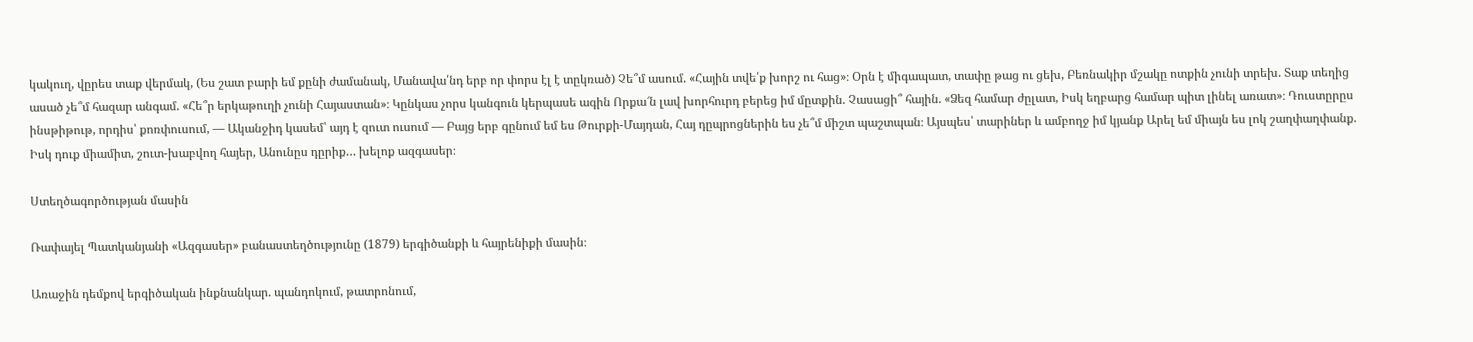կակուղ, վըրես տաք վերմակ, (Ես շատ բարի եմ քընի ժամանակ, Մանավա՛նդ երբ որ փորս էլ է տըկռած) Չե՞մ ասում. «Հային տվե՛ք խորշ ու հաց»։ Օրն է միգապատ, տափը թաց ու ցեխ, Բեռնակիր մշակը ոտքին չունի տրեխ. Տաք տեղից ասած չե՞մ հազար անգամ. «Հե՞ր երկաթուղի չունի Հայաստան»։ Կընկաս չորս կանգուն կերպասե ագին Որքա՜ն լավ խորհուրդ բերեց իմ մըտքին. Չասացի՞ հային. «Ձեզ համար ժըլատ, Իսկ եղբարց համար պիտ լինել առատ»։ Դուստըրըս ինսթիթութ, որդիս՝ քոռփուսում, — Ականջիդ կասեմ՝ այդ է զուտ ուսում — Բայց երբ գընում եմ ես Թուրքի-Մայդան, Հայ դըպրոցներին ես չե՞մ միշտ պաշտպան։ Այսպես՝ տարիներ և ամբողջ իմ կյանք Արել եմ միայն ես լոկ շաղփաղփանք. Իսկ դուք միամիտ, շուտ-խաբվող հայեր, Անունըս դըրիք… խելոք ազգասեր։

Ստեղծագործության մասին

Ռափայել Պատկանյանի «Ազգասեր» բանաստեղծությունը (1879) երգիծանքի և հայրենիքի մասին։

Առաջին դեմքով երգիծական ինքնանկար. պանդոկում, թատրոնում,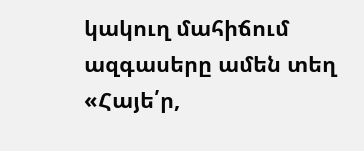կակուղ մահիճում ազգասերը ամեն տեղ «Հայե՛ր,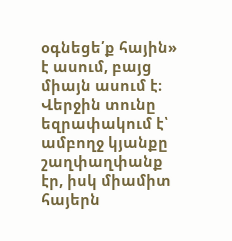օգնեցե՛ք հային» է ասում, բայց միայն ասում է։ Վերջին տունը եզրափակում է՝ ամբողջ կյանքը շաղփաղփանք էր, իսկ միամիտ հայերն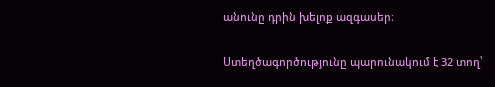անունը դրին խելոք ազգասեր։

Ստեղծագործությունը պարունակում է 32 տող՝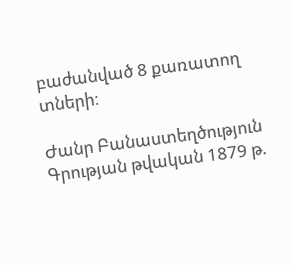բաժանված 8 քառատող տների։

Ժանր Բանաստեղծություն
Գրության թվական 1879 թ.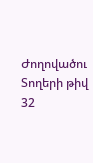Ժողովածու
Տողերի թիվ 32